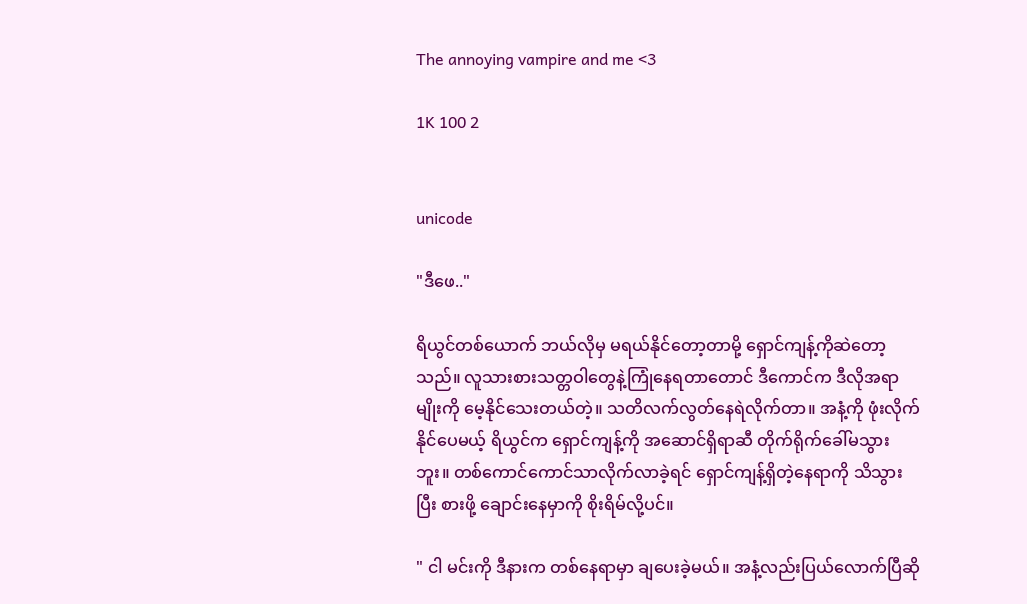The annoying vampire and me <3

1K 100 2


unicode

"ဒီဖေ.."

ရိယွင်တစ်ယောက် ဘယ်လိုမှ မရယ်နိုင်တော့တာမို့ ရှောင်ကျန့်ကိုဆဲတော့သည်။ လူသားစားသတ္တဝါတွေနဲ့ကြုံနေရတာတောင် ဒီကောင်က ဒီလိုအရာမျိုးကို မေ့နိုင်သေးတယ်တဲ့။ သတိလက်လွတ်နေရဲလိုက်တာ။ အနံ့ကို ဖုံးလိုက်နိုင်ပေမယ့် ရိယွင်က ရှောင်ကျန့်ကို အဆောင်ရှိရာဆီ တိုက်ရိုက်ခေါ်မသွားဘူး။ တစ်ကောင်ကောင်သာလိုက်လာခဲ့ရင် ရှောင်ကျန့်ရှိတဲ့နေရာကို သိသွားပြီး စားဖို့ ချောင်းနေမှာကို စိုးရိမ်လို့ပင်။

" ငါ မင်းကို ဒီနားက တစ်နေရာမှာ ချပေးခဲ့မယ်။ အနံ့လည်းပြယ်လောက်ပြီဆို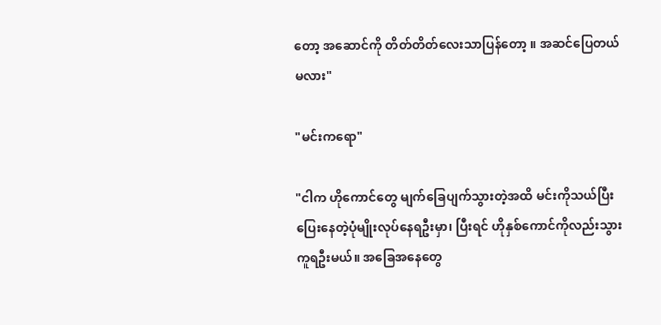တော့ အဆောင်ကို တိတ်တိတ်လေးသာပြန်တော့ ။ အဆင်ပြေတယ်မလား"

"မင်းကရော"

"ငါက ဟိုကောင်တွေ မျက်ခြေပျက်သွားတဲ့အထိ မင်းကိုသယ်ပြီးပြေးနေတဲ့ပုံမျိုးလုပ်နေရဦးမှာ၊ ပြီးရင် ဟိုနှစ်ကောင်ကိုလည်းသွားကူရဦးမယ်။ အခြေအနေတွေ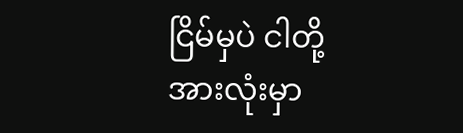ငြိမ်မှပဲ ငါတို့အားလုံးမှာ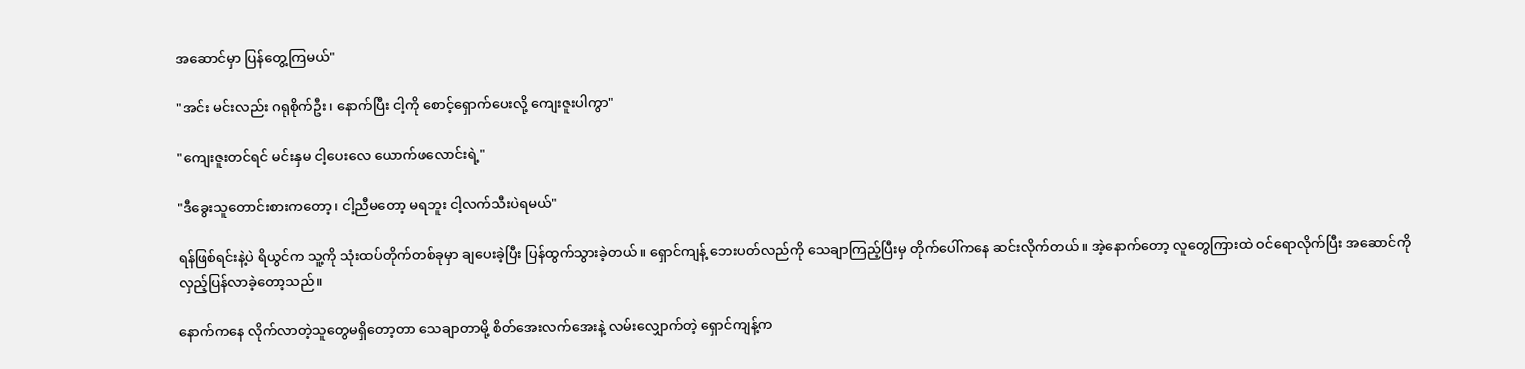အဆောင်မှာ ပြန်တွေ့ကြမယ်"

"အင်း မင်းလည်း ဂရုစိုက်ဦး၊ နောက်ပြီး ငါ့ကို စောင့်ရှောက်ပေးလို့ ကျေးဇူးပါကွာ"

"ကျေးဇူးတင်ရင် မင်းနှမ ငါ့ပေးလေ ယောက်ဖလောင်းရဲ့"

"ဒီခွေးသူတောင်းစားကတော့၊ ငါ့ညီမတော့ မရဘူး ငါ့လက်သီးပဲရမယ်"

ရန်ဖြစ်ရင်းနဲ့ပဲ ရိယွင်က သူ့ကို သုံးထပ်တိုက်တစ်ခုမှာ ချပေးခဲ့ပြီး ပြန်ထွက်သွားခဲ့တယ်။ ရှောင်ကျန့် ဘေးပတ်လည်ကို သေချာကြည့်ပြီးမှ တိုက်ပေါ်ကနေ ဆင်းလိုက်တယ်။ အဲ့နောက်တော့ လူတွေကြားထဲ ဝင်ရောလိုက်ပြီး အဆောင်ကို လှည့်ပြန်လာခဲ့တော့သည်။

နောက်ကနေ လိုက်လာတဲ့သူတွေမရှိတော့တာ သေချာတာမို့ စိတ်အေးလက်အေးနဲ့ လမ်းလျှောက်တဲ့ ရှောင်ကျန့်က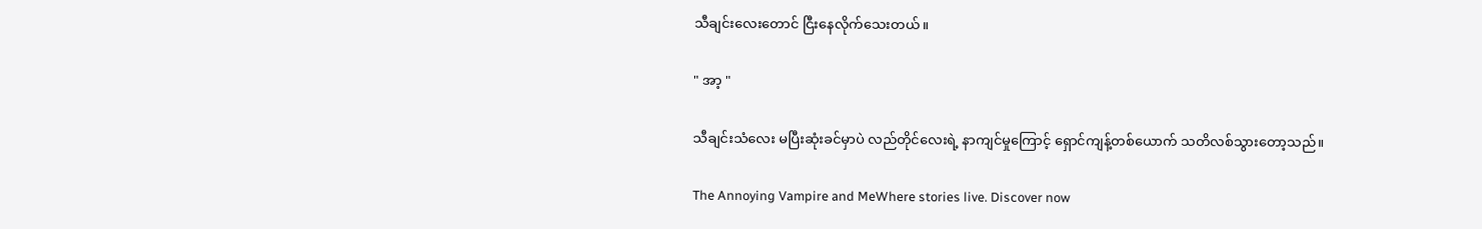သီချင်းလေးတောင် ငြီးနေလိုက်သေးတယ်။

" အာ့ "

သီချင်းသံလေး မပြီးဆုံးခင်မှာပဲ လည်တိုင်လေးရဲ့ နာကျင်မှုကြောင့် ရှောင်ကျန့်တစ်ယောက် သတိလစ်သွားတော့သည်။

The Annoying Vampire and MeWhere stories live. Discover now